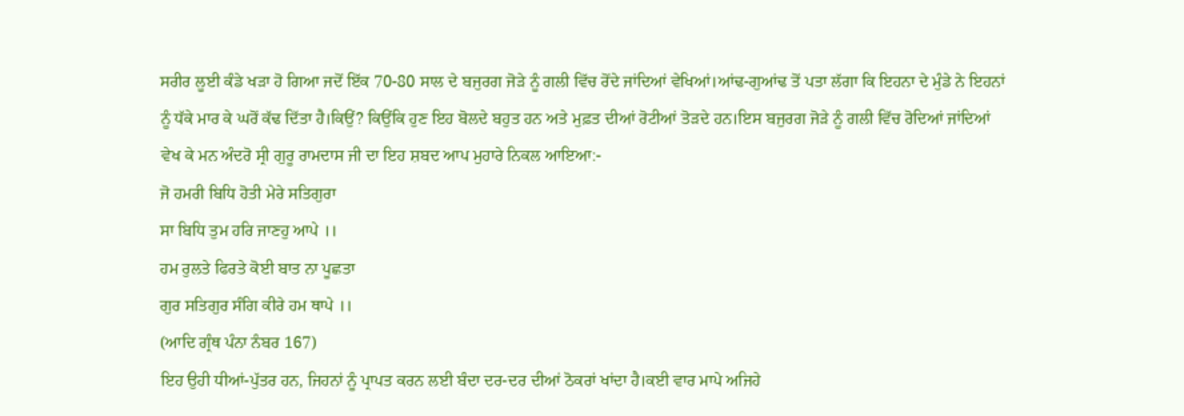ਸਰੀਰ ਲੂਈ ਕੰਡੇ ਖੜਾ ਹੋ ਗਿਆ ਜਦੋਂ ਇੱਕ 70-80 ਸਾਲ ਦੇ ਬਜੁਰਗ ਜੋੜੇ ਨੂੰ ਗਲੀ ਵਿੱਚ ਰੋਂਦੇ ਜਾਂਦਿਆਂ ਵੇਖਿਆਂ।ਆਂਢ-ਗੁਆਂਢ ਤੋਂ ਪਤਾ ਲੱਗਾ ਕਿ ਇਹਨਾ ਦੇ ਮੁੰਡੇ ਨੇ ਇਹਨਾਂ ਨੂੰ ਧੱਕੇ ਮਾਰ ਕੇ ਘਰੋਂ ਕੱਢ ਦਿੱਤਾ ਹੈ।ਕਿਉਂ? ਕਿਉਂਕਿ ਹੁਣ ਇਹ ਬੋਲਦੇ ਬਹੁਤ ਹਨ ਅਤੇ ਮੁਫ਼ਤ ਦੀਆਂ ਰੋਟੀਆਂ ਤੋੜਦੇ ਹਨ।ਇਸ ਬਜੁਰਗ ਜੋੜੇ ਨੂੰ ਗਲੀ ਵਿੱਚ ਰੋਦਿਆਂ ਜਾਂਦਿਆਂ ਵੇਖ ਕੇ ਮਨ ਅੰਦਰੋ ਸ੍ਰੀ ਗੁਰੂ ਰਾਮਦਾਸ ਜੀ ਦਾ ਇਹ ਸ਼ਬਦ ਆਪ ਮੁਹਾਰੇ ਨਿਕਲ ਆਇਆ:-
ਜੋ ਹਮਰੀ ਬਿਧਿ ਹੋਤੀ ਮੇਰੇ ਸਤਿਗੁਰਾ
ਸਾ ਬਿਧਿ ਤੁਮ ਹਰਿ ਜਾਣਹੁ ਆਪੇ ।।
ਹਮ ਰੁਲਤੇ ਫਿਰਤੇ ਕੋਈ ਬਾਤ ਨਾ ਪੂਛਤਾ
ਗੁਰ ਸਤਿਗੁਰ ਸੰਗਿ ਕੀਰੇ ਹਮ ਥਾਪੇ ।।
(ਆਦਿ ਗ੍ਰੰਥ ਪੰਨਾ ਨੰਬਰ 167)
ਇਹ ਉਹੀ ਧੀਆਂ-ਪੁੱਤਰ ਹਨ, ਜਿਹਨਾਂ ਨੂੰ ਪ੍ਰਾਪਤ ਕਰਨ ਲਈ ਬੰਦਾ ਦਰ-ਦਰ ਦੀਆਂ ਠੋਕਰਾਂ ਖਾਂਦਾ ਹੈ।ਕਈ ਵਾਰ ਮਾਪੇ ਅਜਿਹੇ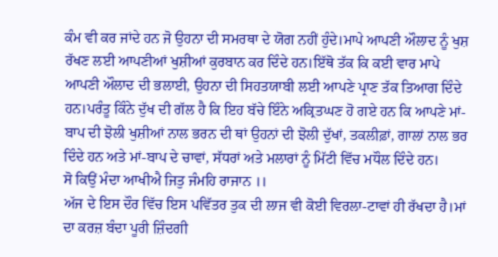ਕੰਮ ਵੀ ਕਰ ਜਾਂਦੇ ਹਨ ਜੋ ਉਹਨਾ ਦੀ ਸਮਰਥਾ ਦੇ ਯੋਗ ਨਹੀਂ ਹੁੰਦੇ।ਮਾਪੇ ਆਪਣੀ ਔਲਾਦ ਨੂੰ ਖੁਸ਼ ਰੱਖਣ ਲਈ ਆਪਣੀਆਂ ਖੁਸ਼ੀਆਂ ਕੁਰਬਾਨ ਕਰ ਦਿੰਦੇ ਹਨ।ਇੱਥੋ ਤੱਕ ਕਿ ਕਈ ਵਾਰ ਮਾਪੇ ਆਪਣੀ ਔਲਾਦ ਦੀ ਭਲਾਈ, ਉਹਨਾ ਦੀ ਸਿਹਤਯਾਬੀ ਲਈ ਆਪਣੇ ਪ੍ਰਾਣ ਤੱਕ ਤਿਆਗ ਦਿੰਦੇ ਹਨ।ਪਰੰਤੂ ਕਿੰਨੇ ਦੁੱਖ ਦੀ ਗੱਲ ਹੈ ਕਿ ਇਹ ਬੱਚੇ ਇੰਨੇ ਅਕ੍ਰਿਤਘਣ ਹੋ ਗਏ ਹਨ ਕਿ ਆਪਣੇ ਮਾਂ-ਬਾਪ ਦੀ ਝੋਲੀ ਖੁਸ਼ੀਆਂ ਨਾਲ ਭਰਨ ਦੀ ਥਾਂ ਉਹਨਾਂ ਦੀ ਝੋਲੀ ਦੁੱਖਾਂ, ਤਕਲੀਫ਼ਾਂ, ਗਾਲਾਂ ਨਾਲ ਭਰ ਦਿੰਦੇ ਹਨ ਅਤੇ ਮਾਂ-ਬਾਪ ਦੇ ਚਾਵਾਂ, ਸੱਧਰਾਂ ਅਤੇ ਮਲਾਰਾਂ ਨੂੰ ਮਿੱਟੀ ਵਿੱਚ ਮਧੌਲ ਦਿੰਦੇ ਹਨ।
ਸੋ ਕਿਉਂ ਮੰਦਾ ਆਖੀਐ ਜਿਤੁ ਜੰਮਹਿ ਰਾਜਾਨ ।।
ਅੱਜ ਦੇ ਇਸ ਦੌਰ ਵਿੱਚ ਇਸ ਪਵਿੱਤਰ ਤੁਕ ਦੀ ਲਾਜ ਵੀ ਕੋਈ ਵਿਰਲਾ-ਟਾਵਾਂ ਹੀ ਰੱਖਦਾ ਹੈ।ਮਾਂ ਦਾ ਕਰਜ਼ ਬੰਦਾ ਪੂਰੀ ਜ਼ਿੰਦਗੀ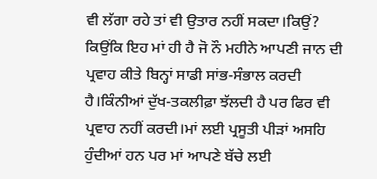ਵੀ ਲੱਗਾ ਰਹੇ ਤਾਂ ਵੀ ਉਤਾਰ ਨਹੀਂ ਸਕਦਾ।ਕਿਉਂ? ਕਿਉਂਕਿ ਇਹ ਮਾਂ ਹੀ ਹੈ ਜੋ ਨੌ ਮਹੀਨੇ ਆਪਣੀ ਜਾਨ ਦੀ ਪ੍ਰਵਾਹ ਕੀਤੇ ਬਿਨ੍ਹਾਂ ਸਾਡੀ ਸਾਂਭ-ਸੰਭਾਲ ਕਰਦੀ ਹੈ।ਕਿੰਨੀਆਂ ਦੁੱਖ-ਤਕਲੀਫ਼ਾ ਝੱਲਦੀ ਹੈ ਪਰ ਫਿਰ ਵੀ ਪ੍ਰਵਾਹ ਨਹੀਂ ਕਰਦੀ।ਮਾਂ ਲਈ ਪ੍ਰਸੂਤੀ ਪੀੜਾਂ ਅਸਹਿ ਹੁੰਦੀਆਂ ਹਨ ਪਰ ਮਾਂ ਆਪਣੇ ਬੱਚੇ ਲਈ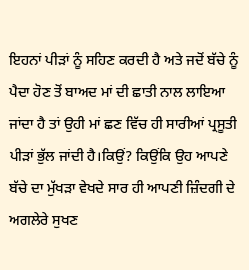ਇਹਨਾਂ ਪੀੜਾਂ ਨੂੰ ਸਹਿਣ ਕਰਦੀ ਹੈ ਅਤੇ ਜਦੋਂ ਬੱਚੇ ਨੂੰ ਪੈਦਾ ਹੋਣ ਤੋਂ ਬਾਅਦ ਮਾਂ ਦੀ ਛਾਤੀ ਨਾਲ ਲਾਇਆ ਜਾਂਦਾ ਹੈ ਤਾਂ ਉਹੀ ਮਾਂ ਛਣ ਵਿੱਚ ਹੀ ਸਾਰੀਆਂ ਪ੍ਰਸੂਤੀ ਪੀੜਾਂ ਭੁੱਲ ਜਾਂਦੀ ਹੈ।ਕਿਉਂ? ਕਿਉਂਕਿ ਉਹ ਆਪਣੇ ਬੱਚੇ ਦਾ ਮੁੱਖੜਾ ਵੇਖਦੇ ਸਾਰ ਹੀ ਆਪਣੀ ਜ਼ਿੰਦਗੀ ਦੇ ਅਗਲੇਰੇ ਸੁਖਣ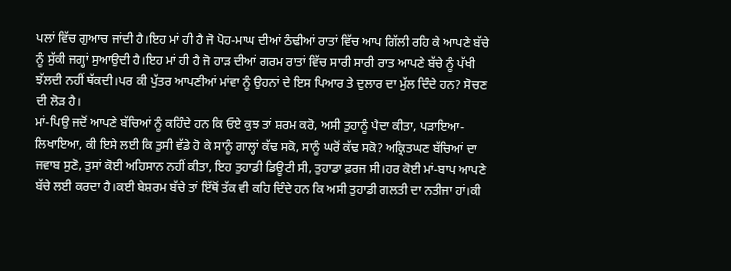ਪਲਾਂ ਵਿੱਚ ਗੁਆਚ ਜਾਂਦੀ ਹੈ।ਇਹ ਮਾਂ ਹੀ ਹੈ ਜੋ ਪੋਹ-ਮਾਘ ਦੀਆਂ ਠੰਢੀਆਂ ਰਾਤਾਂ ਵਿੱਚ ਆਪ ਗਿੱਲੀ ਰਹਿ ਕੇ ਆਪਣੇ ਬੱਚੇ ਨੂੰ ਸੁੱਕੀ ਜਗ੍ਹਾਂ ਸੁਆਉਦੀ ਹੈ।ਇਹ ਮਾਂ ਹੀ ਹੈ ਜੋ ਹਾੜ ਦੀਆਂ ਗਰਮ ਰਾਤਾਂ ਵਿੱਚ ਸਾਰੀ ਸਾਰੀ ਰਾਤ ਆਪਣੇ ਬੱਚੇ ਨੂੰ ਪੱਖੀ ਝੱਲਦੀ ਨਹੀਂ ਥੱਕਦੀ।ਪਰ ਕੀ ਪੁੱਤਰ ਆਪਣੀਆਂ ਮਾਂਵਾ ਨੂੰ ਉਹਨਾਂ ਦੇ ਇਸ ਪਿਆਰ ਤੇ ਦੁਲਾਰ ਦਾ ਮੁੱਲ ਦਿੰਦੇ ਹਨ? ਸੋਚਣ ਦੀ ਲੋੜ ਹੈ।
ਮਾਂ-ਪਿਉ ਜਦੋਂ ਆਪਣੇ ਬੱਚਿਆਂ ਨੂੰ ਕਹਿੰਦੇ ਹਨ ਕਿ ਓਏ ਕੁਝ ਤਾਂ ਸ਼ਰਮ ਕਰੋ, ਅਸੀ ਤੁਹਾਨੂੰ ਪੈਦਾ ਕੀਤਾ, ਪੜਾਇਆ-ਲਿਖਾਇਆ, ਕੀ ਇਸੇ ਲਈ ਕਿ ਤੁਸੀ ਵੱਡੇ ਹੋ ਕੇ ਸਾਨੂੰ ਗਾਲ੍ਹਾਂ ਕੱਢ ਸਕੋ, ਸਾਨੂੰ ਘਰੋਂ ਕੱਢ ਸਕੋ? ਅਕ੍ਰਿਤਘਣ ਬੱਚਿਆਂ ਦਾ ਜਵਾਬ ਸੁਣੋ, ਤੁਸਾਂ ਕੋਈ ਅਹਿਸਾਨ ਨਹੀਂ ਕੀਤਾ, ਇਹ ਤੁਹਾਡੀ ਡਿਊਟੀ ਸੀ, ਤੁਹਾਡਾ ਫ਼ਰਜ ਸੀ।ਹਰ ਕੋਈ ਮਾਂ-ਬਾਪ ਆਪਣੇ ਬੱਚੇ ਲਈ ਕਰਦਾ ਹੈ।ਕਈ ਬੇਸ਼ਰਮ ਬੱਚੇ ਤਾਂ ਇੱਥੋਂ ਤੱਕ ਵੀ ਕਹਿ ਦਿੰਦੇ ਹਨ ਕਿ ਅਸੀ ਤੁਹਾਡੀ ਗਲਤੀ ਦਾ ਨਤੀਜਾ ਹਾਂ।ਕੀ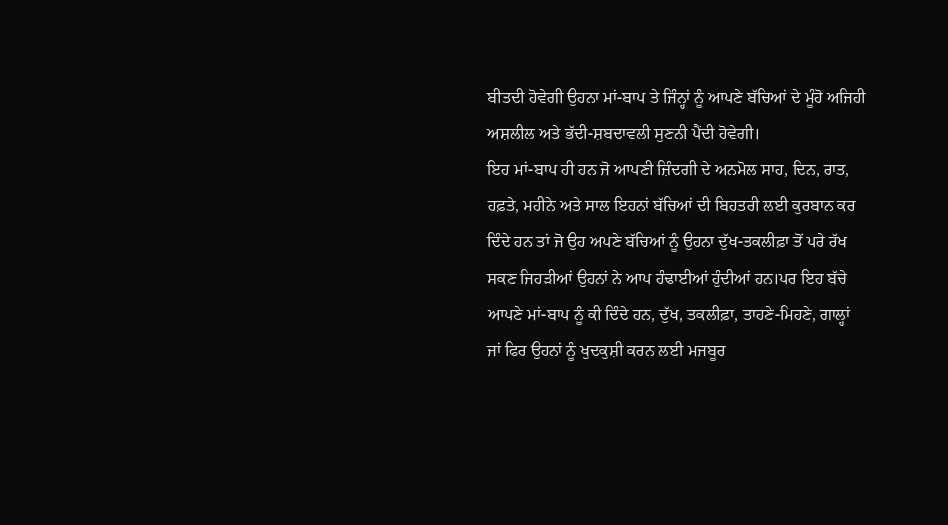ਬੀਤਦੀ ਹੋਵੇਗੀ ਉਹਨਾ ਮਾਂ-ਬਾਪ ਤੇ ਜਿੰਨ੍ਹਾਂ ਨੂੰ ਆਪਣੇ ਬੱਚਿਆਂ ਦੇ ਮੂੰਹੋ ਅਜਿਹੀ ਅਸ਼ਲੀਲ ਅਤੇ ਭੱਦੀ-ਸ਼ਬਦਾਵਲੀ ਸੁਣਨੀ ਪੈਂਦੀ ਹੋਵੇਗੀ।
ਇਹ ਮਾਂ-ਬਾਪ ਹੀ ਹਨ ਜੋ ਆਪਣੀ ਜ਼ਿੰਦਗੀ ਦੇ ਅਨਮੋਲ ਸਾਹ, ਦਿਨ, ਰਾਤ, ਹਫ਼ਤੇ, ਮਹੀਨੇ ਅਤੇ ਸਾਲ ਇਹਨਾਂ ਬੱਚਿਆਂ ਦੀ ਬਿਹਤਰੀ ਲਈ ਕੁਰਬਾਨ ਕਰ ਦਿੰਦੇ ਹਨ ਤਾਂ ਜੋ ਉਹ ਅਪਣੇ ਬੱਚਿਆਂ ਨੂੰ ਉਹਨਾ ਦੁੱਖ-ਤਕਲੀਫ਼ਾ ਤੋਂ ਪਰੇ ਰੱਖ ਸਕਣ ਜਿਹੜੀਆਂ ਉਹਨਾਂ ਨੇ ਆਪ ਹੰਢਾਈਆਂ ਹੁੰਦੀਆਂ ਹਨ।ਪਰ ਇਹ ਬੱਚੇ ਆਪਣੇ ਮਾਂ-ਬਾਪ ਨੂੰ ਕੀ ਦਿੰਦੇ ਹਨ, ਦੁੱਖ, ਤਕਲੀਫ਼ਾ, ਤਾਹਣੇ-ਮਿਹਣੇ, ਗਾਲ੍ਹਾਂ ਜਾਂ ਫਿਰ ਉਹਨਾਂ ਨੂੰ ਖੁਦਕੁਸ਼ੀ ਕਰਨ ਲਈ ਮਜਬੂਰ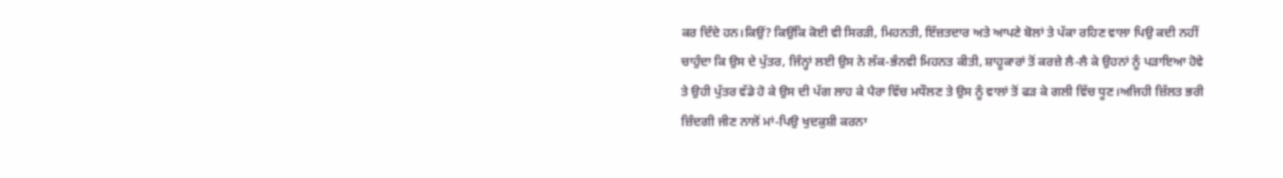ਕਰ ਦਿੰਦੇ ਹਨ।ਕਿਉਂ? ਕਿਉਂਕਿ ਕੋਈ ਵੀ ਸਿਰੜੀ, ਮਿਹਨਤੀ, ਇੱਜ਼ਤਦਾਰ ਅਤੇ ਆਪਣੇ ਬੋਲਾਂ ਤੇ ਪੱਕਾ ਰਹਿਣ ਵਾਲਾ ਪਿਉ ਕਦੀ ਨਹੀਂ ਚਾਹੁੰਦਾ ਕਿ ਉਸ ਦੇ ਪੁੱਤਰ, ਜਿੰਨ੍ਹਾਂ ਲਈ ਉਸ ਨੇ ਲੱਕ-ਭੰਨਵੀ ਮਿਹਨਤ ਕੀਤੀ, ਸ਼ਾਹੂਕਾਰਾਂ ਤੋਂ ਕਰਜ਼ੇ ਲੈ-ਲੈ ਕੇ ਉਹਨਾਂ ਨੂੰ ਪੜਾਇਆ ਹੋਵੇ ਤੇ ਉਹੀ ਪੁੱਤਰ ਵੱਡੇ ਹੋ ਕੇ ਉਸ ਦੀ ਪੱਗ ਲਾਹ ਕੇ ਪੈਰਾ ਵਿੱਚ ਮਧੌਲਣ ਤੇ ਉਸ ਨੂੰ ਵਾਲਾਂ ਤੋਂ ਫੜ ਕੇ ਗਲੀ ਵਿੱਚ ਧੂਣ।ਅਜਿਹੀ ਜ਼ਿੱਲਤ ਭਰੀ ਜ਼ਿੰਦਗੀ ਜੀਣ ਨਾਲੋਂ ਮਾਂ-ਪਿਉ ਖੁਦਕੁਸ਼ੀ ਕਰਨਾ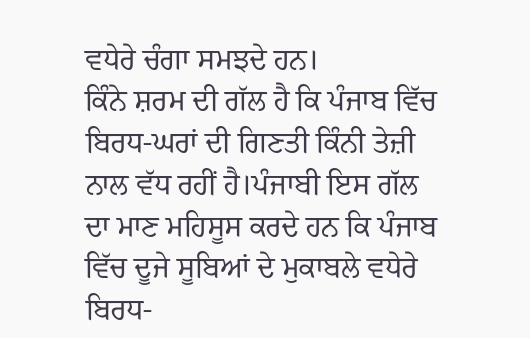ਵਧੇਰੇ ਚੰਗਾ ਸਮਝਦੇ ਹਨ।
ਕਿੰਨੇ ਸ਼ਰਮ ਦੀ ਗੱਲ ਹੈ ਕਿ ਪੰਜਾਬ ਵਿੱਚ ਬਿਰਧ-ਘਰਾਂ ਦੀ ਗਿਣਤੀ ਕਿੰਨੀ ਤੇਜ਼ੀ ਨਾਲ ਵੱਧ ਰਹੀਂ ਹੈ।ਪੰਜਾਬੀ ਇਸ ਗੱਲ ਦਾ ਮਾਣ ਮਹਿਸੂਸ ਕਰਦੇ ਹਨ ਕਿ ਪੰਜਾਬ ਵਿੱਚ ਦੂਜੇ ਸੂਬਿਆਂ ਦੇ ਮੁਕਾਬਲੇ ਵਧੇਰੇ ਬਿਰਧ-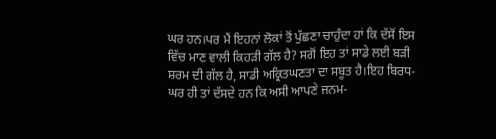ਘਰ ਹਨ।ਪਰ ਮੈਂ ਇਹਨਾਂ ਲੋਕਾਂ ਤੋਂ ਪੁੱਛਣਾ ਚਾਹੁੰਦਾ ਹਾਂ ਕਿ ਦੱਸੋਂ ਇਸ ਵਿੱਚ ਮਾਣ ਵਾਲੀ ਕਿਹੜੀ ਗੱਲ ਹੈ? ਸਗੋਂ ਇਹ ਤਾਂ ਸਾਡੇ ਲਈ ਬੜੀ ਸ਼ਰਮ ਦੀ ਗੱਲ ਹੈ, ਸਾਡੀ ਅਕ੍ਰਿਤਘਣਤਾ ਦਾ ਸਬੂਤ ਹੈ।ਇਹ ਬਿਰਧ-ਘਰ ਹੀ ਤਾਂ ਦੱਸਦੇ ਹਨ ਕਿ ਅਸੀ ਆਪਣੇ ਜਨਮ-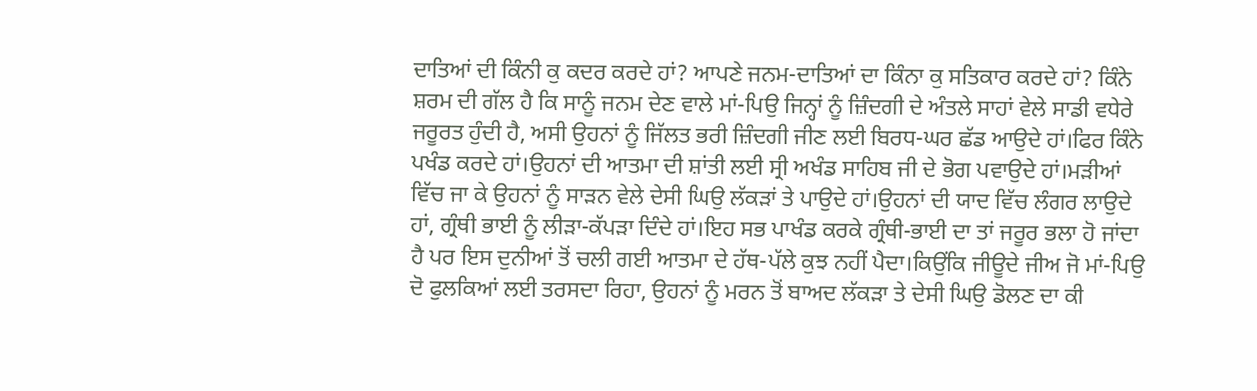ਦਾਤਿਆਂ ਦੀ ਕਿੰਨੀ ਕੁ ਕਦਰ ਕਰਦੇ ਹਾਂ? ਆਪਣੇ ਜਨਮ-ਦਾਤਿਆਂ ਦਾ ਕਿੰਨਾ ਕੁ ਸਤਿਕਾਰ ਕਰਦੇ ਹਾਂ? ਕਿੰਨੇ ਸ਼ਰਮ ਦੀ ਗੱਲ ਹੈ ਕਿ ਸਾਨੂੰ ਜਨਮ ਦੇਣ ਵਾਲੇ ਮਾਂ-ਪਿਉ ਜਿਨ੍ਹਾਂ ਨੂੰ ਜ਼ਿੰਦਗੀ ਦੇ ਅੰਤਲੇ ਸਾਹਾਂ ਵੇਲੇ ਸਾਡੀ ਵਧੇਰੇ ਜਰੂਰਤ ਹੁੰਦੀ ਹੈ, ਅਸੀ ਉਹਨਾਂ ਨੂੰ ਜਿੱਲਤ ਭਰੀ ਜ਼ਿੰਦਗੀ ਜੀਣ ਲਈ ਬਿਰਧ-ਘਰ ਛੱਡ ਆਉਦੇ ਹਾਂ।ਫਿਰ ਕਿੰਨੇ ਪਖੰਡ ਕਰਦੇ ਹਾਂ।ਉਹਨਾਂ ਦੀ ਆਤਮਾ ਦੀ ਸ਼ਾਂਤੀ ਲਈ ਸ੍ਰੀ ਅਖੰਡ ਸਾਹਿਬ ਜੀ ਦੇ ਭੋਗ ਪਵਾਉਦੇ ਹਾਂ।ਮੜੀਆਂ ਵਿੱਚ ਜਾ ਕੇ ਉਹਨਾਂ ਨੂੰ ਸਾੜਨ ਵੇਲੇ ਦੇਸੀ ਘਿਉ ਲੱਕੜਾਂ ਤੇ ਪਾਉਦੇ ਹਾਂ।ਉਹਨਾਂ ਦੀ ਯਾਦ ਵਿੱਚ ਲੰਗਰ ਲਾਉਦੇ ਹਾਂ, ਗ੍ਰੰਥੀ ਭਾਈ ਨੂੰ ਲੀੜਾ-ਕੱਪੜਾ ਦਿੰਦੇ ਹਾਂ।ਇਹ ਸਭ ਪਾਖੰਡ ਕਰਕੇ ਗ੍ਰੰਥੀ-ਭਾਈ ਦਾ ਤਾਂ ਜਰੂਰ ਭਲਾ ਹੋ ਜਾਂਦਾ ਹੈ ਪਰ ਇਸ ਦੁਨੀਆਂ ਤੋਂ ਚਲੀ ਗਈ ਆਤਮਾ ਦੇ ਹੱਥ-ਪੱਲੇ ਕੁਝ ਨਹੀਂ ਪੈਦਾ।ਕਿਉਂਕਿ ਜੀਊਦੇ ਜੀਅ ਜੋ ਮਾਂ-ਪਿਉ ਦੋ ਫੁਲਕਿਆਂ ਲਈ ਤਰਸਦਾ ਰਿਹਾ, ਉਹਨਾਂ ਨੂੰ ਮਰਨ ਤੋਂ ਬਾਅਦ ਲੱਕੜਾ ਤੇ ਦੇਸੀ ਘਿਉ ਡੋਲਣ ਦਾ ਕੀ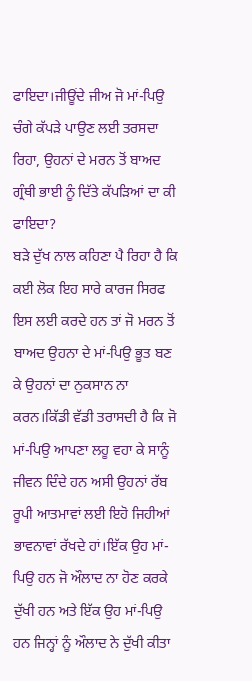ਫਾਇਦਾ।ਜੀਊਂਦੇ ਜੀਅ ਜੋ ਮਾਂ-ਪਿਉ ਚੰਗੇ ਕੱਪੜੇ ਪਾਉਣ ਲਈ ਤਰਸਦਾ ਰਿਹਾ, ਉਹਨਾਂ ਦੇ ਮਰਨ ਤੋਂ ਬਾਅਦ ਗ੍ਰੰਥੀ ਭਾਈ ਨੂੰ ਦਿੱਤੇ ਕੱਪੜਿਆਂ ਦਾ ਕੀ ਫਾਇਦਾ?
ਬੜੇ ਦੁੱਖ ਨਾਲ ਕਹਿਣਾ ਪੈ ਰਿਹਾ ਹੈ ਕਿ ਕਈ ਲੋਕ ਇਹ ਸਾਰੇ ਕਾਰਜ ਸਿਰਫ ਇਸ ਲਈ ਕਰਦੇ ਹਨ ਤਾਂ ਜੋ ਮਰਨ ਤੋਂ ਬਾਅਦ ਉਹਨਾ ਦੇ ਮਾਂ-ਪਿਉ ਭੂਤ ਬਣ ਕੇ ਉਹਨਾਂ ਦਾ ਨੁਕਸਾਨ ਨਾ ਕਰਨ।ਕਿੱਡੀ ਵੱਡੀ ਤਰਾਸਦੀ ਹੈ ਕਿ ਜੋ ਮਾਂ-ਪਿਉ ਆਪਣਾ ਲਹੂ ਵਹਾ ਕੇ ਸਾਨੂੰ ਜੀਵਨ ਦਿੰਦੇ ਹਨ ਅਸੀ ਉਹਨਾਂ ਰੱਬ ਰੂਪੀ ਆਤਮਾਵਾਂ ਲਈ ਇਹੋ ਜਿਹੀਆਂ ਭਾਵਨਾਵਾਂ ਰੱਖਦੇ ਹਾਂ।ਇੱਕ ਉਹ ਮਾਂ-ਪਿਉ ਹਨ ਜੋ ਔਲਾਦ ਨਾ ਹੋਣ ਕਰਕੇ ਦੁੱਖੀ ਹਨ ਅਤੇ ਇੱਕ ਉਹ ਮਾਂ-ਪਿਉ ਹਨ ਜਿਨ੍ਹਾਂ ਨੂੰ ਔਲਾਦ ਨੇ ਦੁੱਖੀ ਕੀਤਾ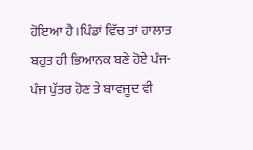ਹੋਇਆ ਹੈ।ਪਿੰਡਾਂ ਵਿੱਚ ਤਾਂ ਹਾਲਾਤ ਬਹੁਤ ਹੀ ਭਿਆਨਕ ਬਣੇ ਹੋਏ ਪੰਜ-ਪੰਜ ਪੁੱਤਰ ਹੋਣ ਤੇ ਬਾਵਜੂਦ ਵੀ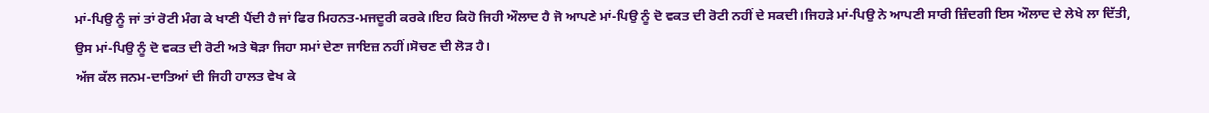ਮਾਂ-ਪਿਉ ਨੂੰ ਜਾਂ ਤਾਂ ਰੋਟੀ ਮੰਗ ਕੇ ਖਾਣੀ ਪੈਂਦੀ ਹੈ ਜਾਂ ਫਿਰ ਮਿਹਨਤ-ਮਜਦੂਰੀ ਕਰਕੇ।ਇਹ ਕਿਹੋ ਜਿਹੀ ਔਲਾਦ ਹੈ ਜੋ ਆਪਣੇ ਮਾਂ-ਪਿਉ ਨੂੰ ਦੋ ਵਕਤ ਦੀ ਰੋਟੀ ਨਹੀਂ ਦੇ ਸਕਦੀ।ਜਿਹੜੇ ਮਾਂ-ਪਿਉ ਨੇ ਆਪਣੀ ਸਾਰੀ ਜ਼ਿੰਦਗੀ ਇਸ ਔਲਾਦ ਦੇ ਲੇਖੇ ਲਾ ਦਿੱਤੀ, ਉਸ ਮਾਂ-ਪਿਉ ਨੂੰ ਦੋ ਵਕਤ ਦੀ ਰੋਟੀ ਅਤੇ ਥੋੜਾ ਜਿਹਾ ਸਮਾਂ ਦੇਣਾ ਜਾਇਜ਼ ਨਹੀਂ।ਸੋਚਣ ਦੀ ਲੋੜ ਹੈ।
ਅੱਜ ਕੱਲ ਜਨਮ-ਦਾਤਿਆਂ ਦੀ ਜਿਹੀ ਹਾਲਤ ਵੇਖ ਕੇ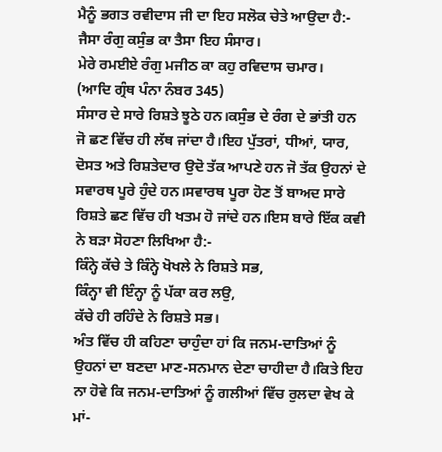ਮੈਨੂੰ ਭਗਤ ਰਵੀਦਾਸ ਜੀ ਦਾ ਇਹ ਸਲੋਕ ਚੇਤੇ ਆਉਦਾ ਹੈ:-
ਜੈਸਾ ਰੰਗੁ ਕਸੁੰਭ ਕਾ ਤੈਸਾ ਇਹ ਸੰਸਾਰ।
ਮੇਰੇ ਰਮਈਏ ਰੰਗੁ ਮਜੀਠ ਕਾ ਕਹੁ ਰਵਿਦਾਸ ਚਮਾਰ।
(ਆਦਿ ਗ੍ਰੰਥ ਪੰਨਾ ਨੰਬਰ 345)
ਸੰਸਾਰ ਦੇ ਸਾਰੇ ਰਿਸ਼ਤੇ ਝੂਠੇ ਹਨ।ਕਸੁੰਭ ਦੇ ਰੰਗ ਦੇ ਭਾਂਤੀ ਹਨ ਜੋ ਛਣ ਵਿੱਚ ਹੀ ਲੱਥ ਜਾਂਦਾ ਹੈ।ਇਹ ਪੁੱਤਰਾਂ, ਧੀਆਂ, ਯਾਰ, ਦੋਸਤ ਅਤੇ ਰਿਸ਼ਤੇਦਾਰ ਉਦੋ ਤੱਕ ਆਪਣੇ ਹਨ ਜੋ ਤੱਕ ਉਹਨਾਂ ਦੇ ਸਵਾਰਥ ਪੂਰੇ ਹੁੰਦੇ ਹਨ।ਸਵਾਰਥ ਪੂਰਾ ਹੋਣ ਤੋਂ ਬਾਅਦ ਸਾਰੇ ਰਿਸ਼ਤੇ ਛਣ ਵਿੱਚ ਹੀ ਖਤਮ ਹੋ ਜਾਂਦੇ ਹਨ।ਇਸ ਬਾਰੇ ਇੱਕ ਕਵੀ ਨੇ ਬੜਾ ਸੋਹਣਾ ਲਿਖਿਆ ਹੈ:-
ਕਿੰਨ੍ਹੇ ਕੱਚੇ ਤੇ ਕਿੰਨ੍ਹੇ ਖੋਖਲੇ ਨੇ ਰਿਸ਼ਤੇ ਸਭ,
ਕਿੰਨ੍ਹਾ ਵੀ ਇੰਨ੍ਹਾ ਨੂੰ ਪੱਕਾ ਕਰ ਲਉ,
ਕੱਚੇ ਹੀ ਰਹਿੰਦੇ ਨੇ ਰਿਸ਼ਤੇ ਸਭ।
ਅੰਤ ਵਿੱਚ ਹੀ ਕਹਿਣਾ ਚਾਹੁੰਦਾ ਹਾਂ ਕਿ ਜਨਮ-ਦਾਤਿਆਂ ਨੂੰ ਉਹਨਾਂ ਦਾ ਬਣਦਾ ਮਾਣ-ਸਨਮਾਨ ਦੇਣਾ ਚਾਹੀਦਾ ਹੈ।ਕਿਤੇ ਇਹ ਨਾ ਹੋਵੇ ਕਿ ਜਨਮ-ਦਾਤਿਆਂ ਨੂੰ ਗਲੀਆਂ ਵਿੱਚ ਰੁਲਦਾ ਵੇਖ ਕੇ ਮਾਂ-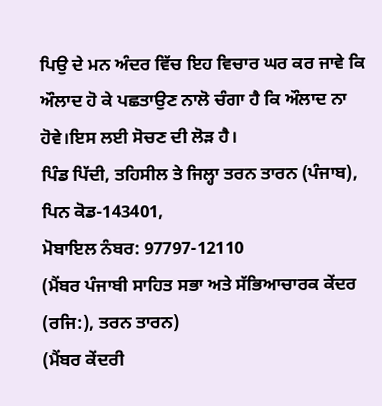ਪਿਉ ਦੇ ਮਨ ਅੰਦਰ ਵਿੱਚ ਇਹ ਵਿਚਾਰ ਘਰ ਕਰ ਜਾਵੇ ਕਿ ਔਲਾਦ ਹੋ ਕੇ ਪਛਤਾਉਣ ਨਾਲੋ ਚੰਗਾ ਹੈ ਕਿ ਔਲਾਦ ਨਾ ਹੋਵੇ।ਇਸ ਲਈ ਸੋਚਣ ਦੀ ਲੋੜ ਹੈ।
ਪਿੰਡ ਪਿੱਦੀ, ਤਹਿਸੀਲ ਤੇ ਜਿਲ੍ਹਾ ਤਰਨ ਤਾਰਨ (ਪੰਜਾਬ),
ਪਿਨ ਕੋਡ-143401,
ਮੋਬਾਇਲ ਨੰਬਰ: 97797-12110
(ਮੈਂਬਰ ਪੰਜਾਬੀ ਸਾਹਿਤ ਸਭਾ ਅਤੇ ਸੱਭਿਆਚਾਰਕ ਕੇਂਦਰ (ਰਜਿ:), ਤਰਨ ਤਾਰਨ)
(ਮੈਂਬਰ ਕੇਂਦਰੀ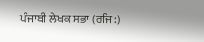ਪੰਜਾਬੀ ਲੇਖਕ ਸਭਾ (ਰਜਿ:)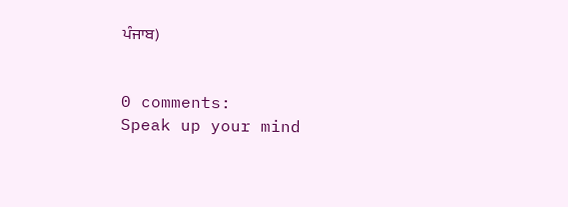ਪੰਜਾਬ)


0 comments:
Speak up your mind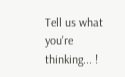Tell us what you're thinking... !